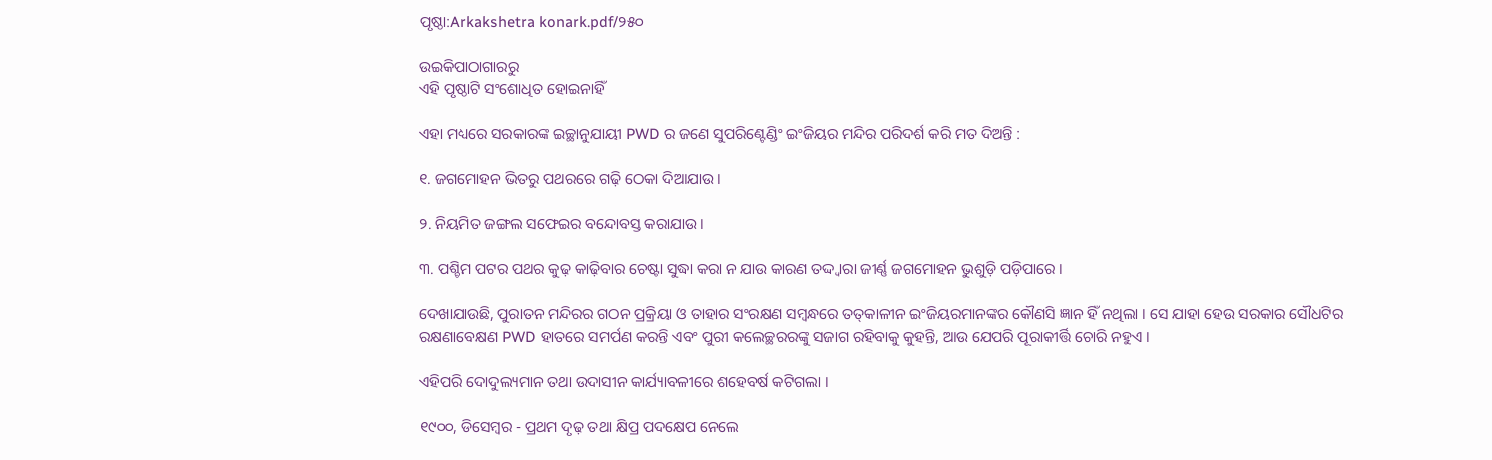ପୃଷ୍ଠା:Arkakshetra konark.pdf/୨୫୦

ଉଇକିପାଠାଗାର‌ରୁ
ଏହି ପୃଷ୍ଠାଟି ସଂଶୋଧିତ ହୋଇନାହିଁ

ଏହା ମଧ୍ୟରେ ସରକାରଙ୍କ ଇଚ୍ଛାନୁଯାୟୀ PWD ର ଜଣେ ସୁପରିଣ୍ଟେଣ୍ଡିଂ ଇଂଜିୟର ମନ୍ଦିର ପରିଦର୍ଶ କରି ମତ ଦିଅନ୍ତି :

୧. ଜଗମୋହନ ଭିତରୁ ପଥରରେ ଗଢ଼ି ଠେକା ଦିଆଯାଉ ।

୨. ନିୟମିତ ଜଙ୍ଗଲ ସଫେଇର ବନ୍ଦୋବସ୍ତ କରାଯାଉ ।

୩. ପଶ୍ଚିମ ପଟର ପଥର କୁଢ଼ କାଢ଼ିବାର ଚେଷ୍ଟା ସୁଦ୍ଧା କରା ନ ଯାଉ କାରଣ ତଦ୍ଦ୍ୱାରା ଜୀର୍ଣ୍ଣ ଜଗମୋହନ ଭୁଶୁଡ଼ି ପଡ଼ିପାରେ ।

ଦେଖାଯାଉଛି, ପୁରାତନ ମନ୍ଦିରର ଗଠନ ପ୍ରକ୍ରିୟା ଓ ତାହାର ସଂରକ୍ଷଣ ସମ୍ବନ୍ଧରେ ତତ୍‍କାଳୀନ ଇଂଜିୟରମାନଙ୍କର କୌଣସି ଜ୍ଞାନ ହିଁ ନଥିଲା । ସେ ଯାହା ହେଉ ସରକାର ସୌଧଟିର ରକ୍ଷଣାବେକ୍ଷଣ PWD ହାତରେ ସମର୍ପଣ କରନ୍ତି ଏବଂ ପୁରୀ କଲେଚ୍ଛରରଙ୍କୁ ସଜାଗ ରହିବାକୁ କୁହନ୍ତି, ଆଉ ଯେପରି ପୂରାକୀର୍ତ୍ତି ଚୋରି ନହୁଏ ।

ଏହିପରି ଦୋଦୁଲ୍ୟମାନ ତଥା ଉଦାସୀନ କାର୍ଯ୍ୟାବଳୀରେ ଶହେବର୍ଷ କଟିଗଲା ।

୧୯୦୦, ଡିସେମ୍ବର - ପ୍ରଥମ ଦୃଢ଼ ତଥା କ୍ଷିପ୍ର ପଦକ୍ଷେପ ନେଲେ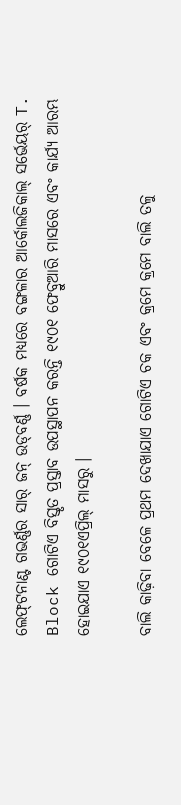ଲେଫ୍‍ଟନାଣ୍ଟ ଗଭର୍ଣ୍ଣର ସାର୍‍ ଜନ୍‍ ଉଡ୍‍ବର୍ଣ୍ଣ । ବର୍ଷକ ମଧ୍ୟରେ ବଙ୍ଗଳାର ଆର୍କୋଲଜିକାଲ୍‍ ସର୍ଭେୟର୍‍ T. Block ଗୋଟିଏ ବିସ୍ତୃତ ପ୍ରସ୍ତାବ ଉପସ୍ଥାପନ କରନ୍ତି ୧୯୦୧ ଫେବ୍ରୁଆରି ମାସରେ ଏବଂ କାର୍ଯ୍ୟ ଆରମ୍ଭ ହୋଇଯାଏ ୧୯୦୧ଏପ୍ରିଲ୍‍ ମାସରୁ ।

ବାଲି କାଢ଼ିବା ବେଳେ ପ୍ରଥମ ଦେଖାଯାଏ ଗୋଟିଏ ଚକ ଏବଂ କ୍ରମେ କ୍ରମେ ବାଲି ତଳୁ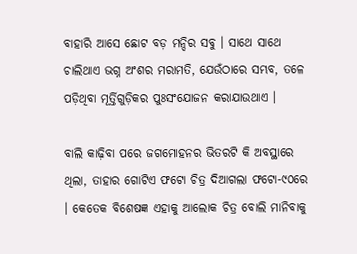ବାହାରି ଆସେ ଛୋଟ ବଡ଼ ମନ୍ଦିର ସବୁ । ସାଥେ ସାଥେ ଚାଲିଥାଏ ଭଗ୍ନ ଅଂଶର ମରାମତି, ଯେଉଁଠାରେ ସମ୍ଭବ, ତଳେ ପଡ଼ିଥିବା ମୂର୍ତ୍ତିଗୁଡ଼ିକର ପୁଃସଂଯୋଜନ କରାଯାଉଥାଏ ।

ବାଲି କାଢ଼ିବା ପରେ ଜଗମୋହନର ଭିତରଟି କି ଅବସ୍ଥାରେ ଥିଲା, ତାହାର ଗୋଟିଏ ଫଟୋ ଚିତ୍ର ଦିଆଗଲା ଫଟୋ-୯୦ରେ । କେତେକ ବିଶେଷଜ୍ଞ ଏହାକୁ ଆଲୋକ ଚିତ୍ର ବୋଲି ମାନିବାକୁ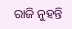ରାଜି ନୁହନ୍ତି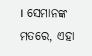। ସେମାନଙ୍କ ମତରେ, ଏହା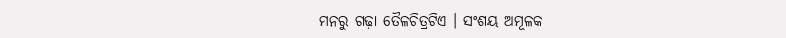ମନରୁ ଗଢ଼ା ତୈଳଚିତ୍ରଟିଏ । ସଂଶୟ ଅମୂଳକ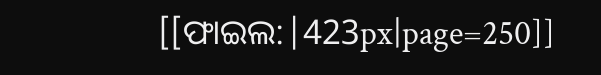[[ଫାଇଲ:|423px|page=250]]